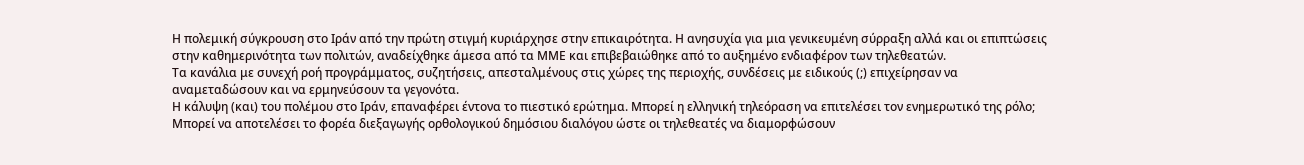Η πολεμική σύγκρουση στο Ιράν από την πρώτη στιγμή κυριάρχησε στην επικαιρότητα. Η ανησυχία για μια γενικευμένη σύρραξη αλλά και οι επιπτώσεις στην καθημερινότητα των πολιτών, αναδείχθηκε άμεσα από τα ΜΜΕ και επιβεβαιώθηκε από το αυξημένο ενδιαφέρον των τηλεθεατών.
Tα κανάλια με συνεχή ροή προγράμματος, συζητήσεις, απεσταλμένους στις χώρες της περιοχής, συνδέσεις με ειδικούς (;) επιχείρησαν να αναμεταδώσουν και να ερμηνεύσουν τα γεγονότα.
Η κάλυψη (και) του πολέμου στο Ιράν, επαναφέρει έντονα το πιεστικό ερώτημα. Μπορεί η ελληνική τηλεόραση να επιτελέσει τον ενημερωτικό της ρόλο; Μπορεί να αποτελέσει το φορέα διεξαγωγής ορθολογικού δημόσιου διαλόγου ώστε οι τηλεθεατές να διαμορφώσουν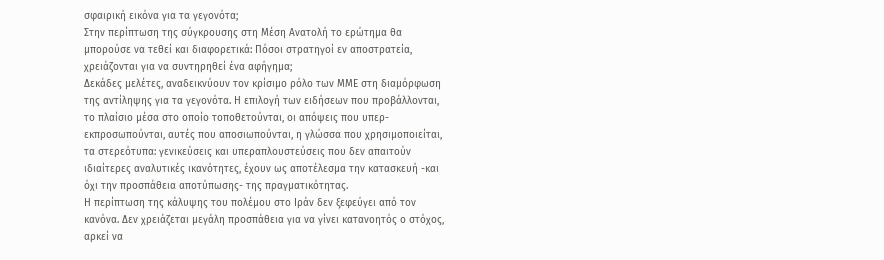σφαιρική εικόνα για τα γεγονότα;
Στην περίπτωση της σύγκρουσης στη Μέση Ανατολή το ερώτημα θα μπορούσε να τεθεί και διαφορετικά: Πόσοι στρατηγοί εν αποστρατεία, χρειάζονται για να συντηρηθεί ένα αφήγημα;
Δεκάδες μελέτες, αναδεικνύουν τον κρίσιμο ρόλο των ΜΜΕ στη διαμόρφωση της αντίληψης για τα γεγονότα. Η επιλογή των ειδήσεων που προβάλλονται, το πλαίσιο μέσα στο οποίο τοποθετούνται, οι απόψεις που υπερ-εκπροσωπούνται, αυτές που αποσιωπούνται, η γλώσσα που χρησιμοποιείται, τα στερεότυπα: γενικεύσεις και υπεραπλουστεύσεις που δεν απαιτούν ιδιαίτερες αναλυτικές ικανότητες, έχουν ως αποτέλεσμα την κατασκευή -και όχι την προσπάθεια αποτύπωσης- της πραγματικότητας.
Η περίπτωση της κάλυψης του πολέμου στο Ιράν δεν ξεφεύγει από τον κανόνα. Δεν χρειάζεται μεγάλη προσπάθεια για να γίνει κατανοητός ο στόχος, αρκεί να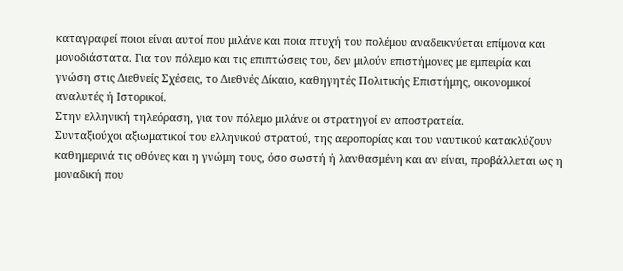καταγραφεί ποιοι είναι αυτοί που μιλάνε και ποια πτυχή του πολέμου αναδεικνύεται επίμονα και μονοδιάστατα. Για τον πόλεμο και τις επιπτώσεις του, δεν μιλούν επιστήμονες με εμπειρία και γνώση στις Διεθνείς Σχέσεις, το Διεθνές Δίκαιο, καθηγητές Πολιτικής Επιστήμης, οικονομικοί αναλυτές ή Ιστορικοί.
Στην ελληνική τηλεόραση, για τον πόλεμο μιλάνε οι στρατηγοί εν αποστρατεία.
Συνταξιούχοι αξιωματικοί του ελληνικού στρατού, της αεροπορίας και του ναυτικού κατακλύζουν καθημερινά τις οθόνες και η γνώμη τους, όσο σωστή ή λανθασμένη και αν είναι, προβάλλεται ως η μοναδική που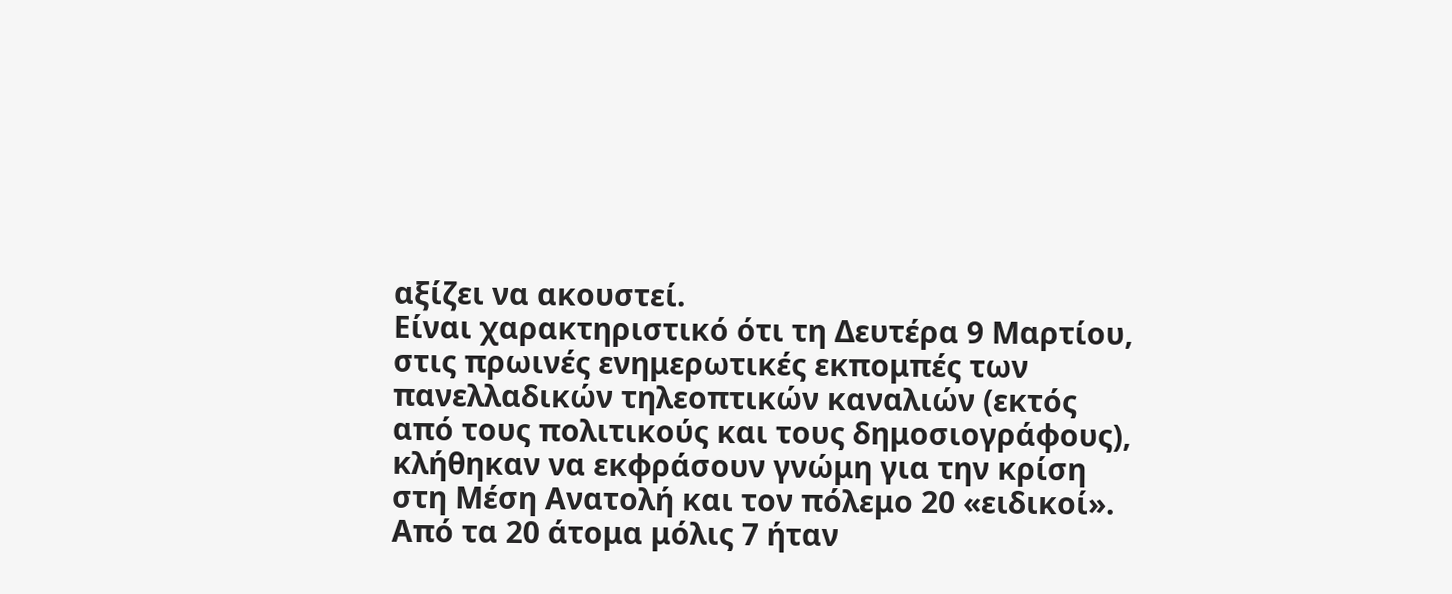αξίζει να ακουστεί.
Είναι χαρακτηριστικό ότι τη Δευτέρα 9 Μαρτίου, στις πρωινές ενημερωτικές εκπομπές των πανελλαδικών τηλεοπτικών καναλιών (εκτός από τους πολιτικούς και τους δημοσιογράφους), κλήθηκαν να εκφράσουν γνώμη για την κρίση στη Μέση Ανατολή και τον πόλεμο 20 «ειδικοί».
Από τα 20 άτομα μόλις 7 ήταν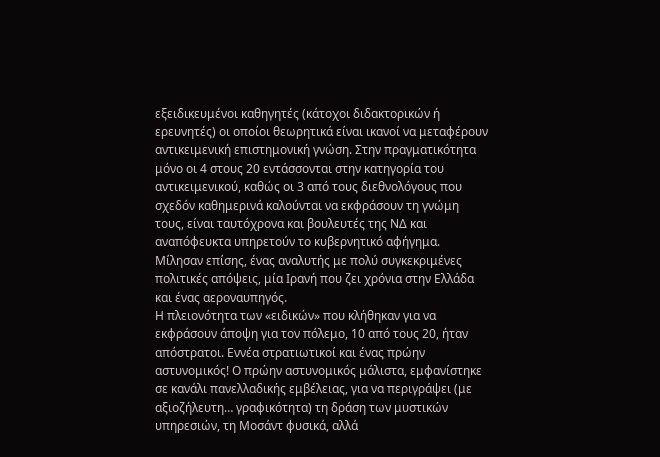εξειδικευμένοι καθηγητές (κάτοχοι διδακτορικών ή ερευνητές) οι οποίοι θεωρητικά είναι ικανοί να μεταφέρουν αντικειμενική επιστημονική γνώση. Στην πραγματικότητα μόνο οι 4 στους 20 εντάσσονται στην κατηγορία του αντικειμενικού, καθώς οι 3 από τους διεθνολόγους που σχεδόν καθημερινά καλούνται να εκφράσουν τη γνώμη τους, είναι ταυτόχρονα και βουλευτές της ΝΔ και αναπόφευκτα υπηρετούν το κυβερνητικό αφήγημα.
Μίλησαν επίσης, ένας αναλυτής με πολύ συγκεκριμένες πολιτικές απόψεις, μία Ιρανή που ζει χρόνια στην Ελλάδα και ένας αεροναυπηγός.
Η πλειονότητα των «ειδικών» που κλήθηκαν για να εκφράσουν άποψη για τον πόλεμο, 10 από τους 20, ήταν απόστρατοι. Εννέα στρατιωτικοί και ένας πρώην αστυνομικός! Ο πρώην αστυνομικός μάλιστα, εμφανίστηκε σε κανάλι πανελλαδικής εμβέλειας, για να περιγράψει (με αξιοζήλευτη… γραφικότητα) τη δράση των μυστικών υπηρεσιών, τη Μοσάντ φυσικά, αλλά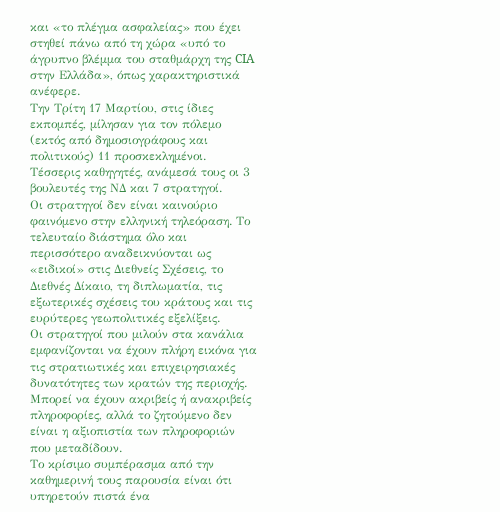και «το πλέγμα ασφαλείας» που έχει στηθεί πάνω από τη χώρα «υπό το άγρυπνο βλέμμα του σταθμάρχη της CIA στην Ελλάδα», όπως χαρακτηριστικά ανέφερε.
Την Τρίτη 17 Μαρτίου, στις ίδιες εκπομπές, μίλησαν για τον πόλεμο (εκτός από δημοσιογράφους και πολιτικούς) 11 προσκεκλημένοι. Τέσσερις καθηγητές, ανάμεσά τους οι 3 βουλευτές της ΝΔ και 7 στρατηγοί.
Οι στρατηγοί δεν είναι καινούριο φαινόμενο στην ελληνική τηλεόραση. Το τελευταίο διάστημα όλο και περισσότερο αναδεικνύονται ως «ειδικοί» στις Διεθνείς Σχέσεις, το Διεθνές Δίκαιο, τη διπλωματία, τις εξωτερικές σχέσεις του κράτους και τις ευρύτερες γεωπολιτικές εξελίξεις.
Οι στρατηγοί που μιλούν στα κανάλια εμφανίζονται να έχουν πλήρη εικόνα για τις στρατιωτικές και επιχειρησιακές δυνατότητες των κρατών της περιοχής. Μπορεί να έχουν ακριβείς ή ανακριβείς πληροφορίες, αλλά το ζητούμενο δεν είναι η αξιοπιστία των πληροφοριών που μεταδίδουν.
Το κρίσιμο συμπέρασμα από την καθημερινή τους παρουσία είναι ότι υπηρετούν πιστά ένα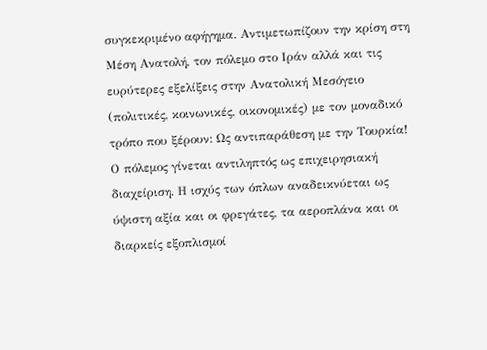συγκεκριμένο αφήγημα. Αντιμετωπίζουν την κρίση στη Μέση Ανατολή, τον πόλεμο στο Ιράν αλλά και τις ευρύτερες εξελίξεις στην Ανατολική Μεσόγειο (πολιτικές, κοινωνικές, οικονομικές) με τον μοναδικό τρόπο που ξέρουν: Ως αντιπαράθεση με την Τουρκία!
Ο πόλεμος γίνεται αντιληπτός ως επιχειρησιακή διαχείριση. Η ισχύς των όπλων αναδεικνύεται ως ύψιστη αξία και οι φρεγάτες, τα αεροπλάνα και οι διαρκείς εξοπλισμοί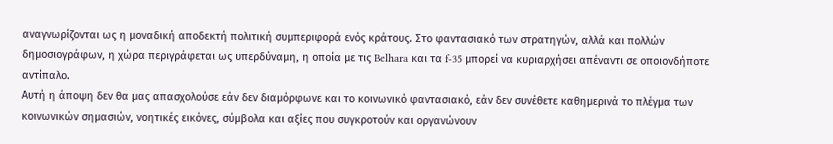αναγνωρίζονται ως η μοναδική αποδεκτή πολιτική συμπεριφορά ενός κράτους. Στο φαντασιακό των στρατηγών, αλλά και πολλών δημοσιογράφων, η χώρα περιγράφεται ως υπερδύναμη, η οποία με τις Belhara και τα f-35 μπορεί να κυριαρχήσει απέναντι σε οποιονδήποτε αντίπαλο.
Αυτή η άποψη δεν θα μας απασχολούσε εάν δεν διαμόρφωνε και το κοινωνικό φαντασιακό, εάν δεν συνέθετε καθημερινά το πλέγμα των κοινωνικών σημασιών, νοητικές εικόνες, σύμβολα και αξίες που συγκροτούν και οργανώνουν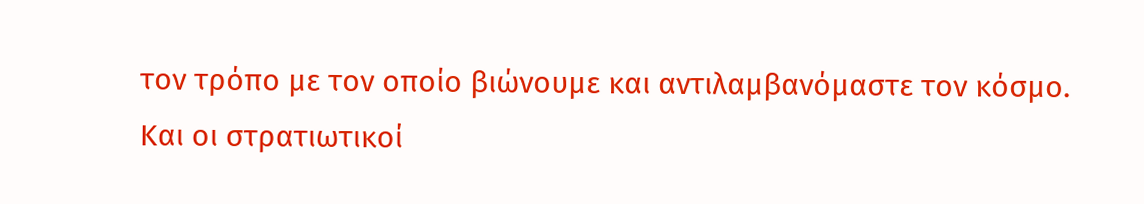τον τρόπο με τον οποίο βιώνουμε και αντιλαμβανόμαστε τον κόσμο.
Και οι στρατιωτικοί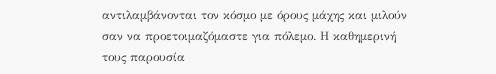αντιλαμβάνονται τον κόσμο με όρους μάχης και μιλούν σαν να προετοιμαζόμαστε για πόλεμο. Η καθημερινή τους παρουσία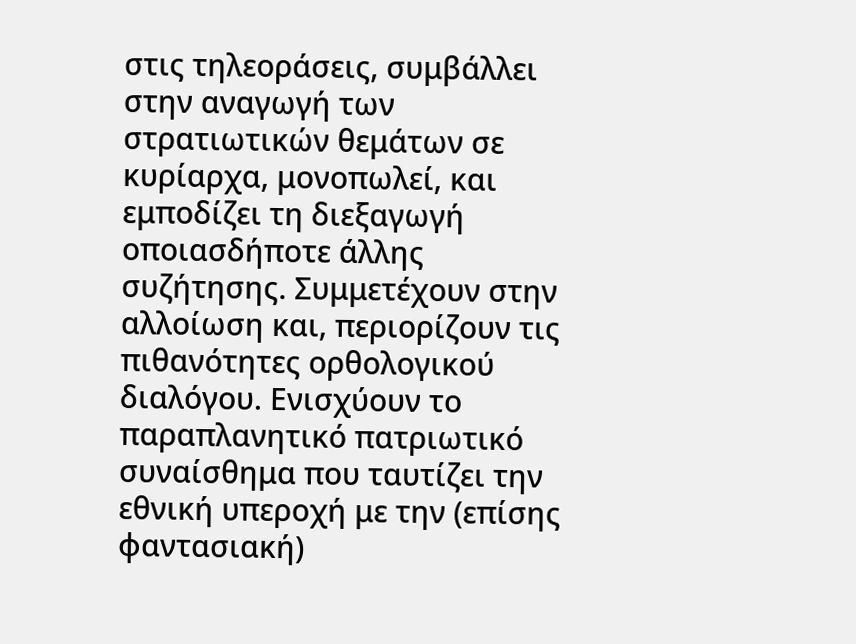στις τηλεοράσεις, συμβάλλει στην αναγωγή των στρατιωτικών θεμάτων σε κυρίαρχα, μονοπωλεί, και εμποδίζει τη διεξαγωγή οποιασδήποτε άλλης συζήτησης. Συμμετέχουν στην αλλοίωση και, περιορίζουν τις πιθανότητες ορθολογικού διαλόγου. Ενισχύουν το παραπλανητικό πατριωτικό συναίσθημα που ταυτίζει την εθνική υπεροχή με την (επίσης φαντασιακή)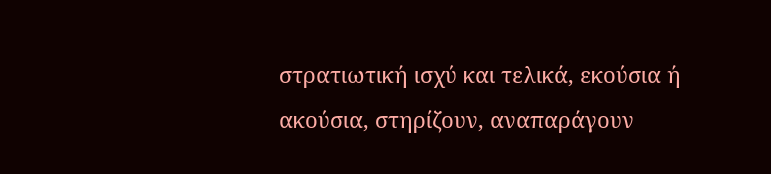στρατιωτική ισχύ και τελικά, εκούσια ή ακούσια, στηρίζουν, αναπαράγουν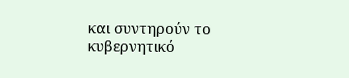και συντηρούν το κυβερνητικό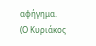αφήγημα.
(Ο Κυριάκος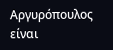Αργυρόπουλος είναι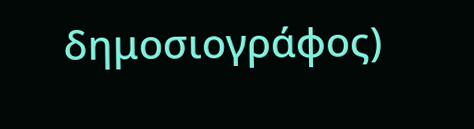δημοσιογράφος)